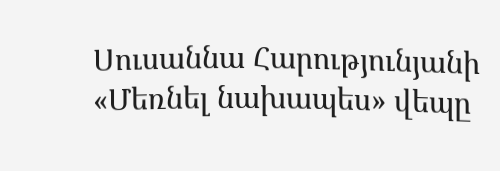Սուսաննա Հարությունյանի «Մեռնել նախապես» վեպը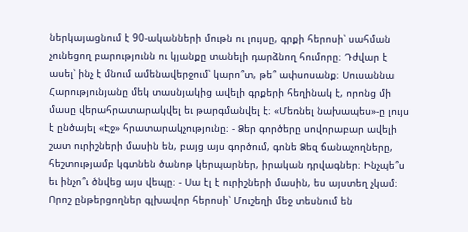ներկայացնում է 90-ականների մութն ու լույսը, գրքի հերոսի՝ սահման չունեցող բարությունն ու կյանքը տանելի դարձնող հումորը։ Դժվար է ասել՝ ինչ է մնում ամենավերջում՝ կարո՞տ, թե՞ ափսոսանք։ Սուսաննա Հարությունյանը մեկ տասնյակից ավելի գրքերի հեղինակ է, որոնց մի մասը վերահրատարակվել եւ թարգմանվել է։ «Մեռնել նախապես»-ը լույս է ընծայել «Էջ» հրատարակչությունը։ - Ձեր գործերը սովորաբար ավելի շատ ուրիշների մասին են, բայց այս գործում, գոնե Ձեզ ճանաչողները, հեշտությամբ կգտնեն ծանոթ կերպարներ, իրական դրվագներ։ Ինչպե՞ս եւ ինչո՞ւ ծնվեց այս վեպը։ - Սա էլ է ուրիշների մասին, ես այստեղ չկամ։ Որոշ ընթերցողներ գլխավոր հերոսի՝ Մուշեղի մեջ տեսնում են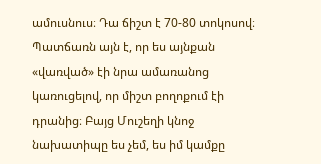ամուսնուս։ Դա ճիշտ է 70-80 տոկոսով։ Պատճառն այն է, որ ես այնքան «վառված» էի նրա ամառանոց կառուցելով, որ միշտ բողոքում էի դրանից։ Բայց Մուշեղի կնոջ նախատիպը ես չեմ, ես իմ կամքը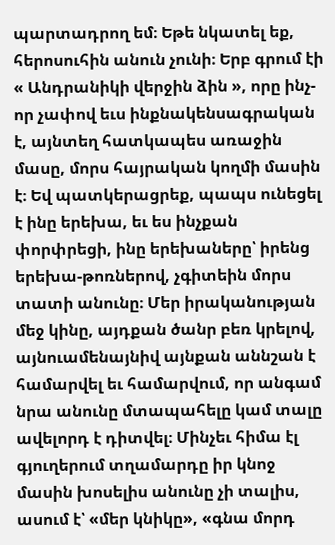պարտադրող եմ։ Եթե նկատել եք, հերոսուհին անուն չունի։ Երբ գրում էի « Անդրանիկի վերջին ձին », որը ինչ-որ չափով եւս ինքնակենսագրական է, այնտեղ հատկապես առաջին մասը, մորս հայրական կողմի մասին է։ Եվ պատկերացրեք, պապս ունեցել է ինը երեխա, եւ ես ինչքան փորփրեցի, ինը երեխաները՝ իրենց երեխա-թոռներով, չգիտեին մորս տատի անունը։ Մեր իրականության մեջ կինը, այդքան ծանր բեռ կրելով, այնուամենայնիվ այնքան աննշան է համարվել եւ համարվում, որ անգամ նրա անունը մտապահելը կամ տալը ավելորդ է դիտվել։ Մինչեւ հիմա էլ գյուղերում տղամարդը իր կնոջ մասին խոսելիս անունը չի տալիս, ասում է՝ «մեր կնիկը», «գնա մորդ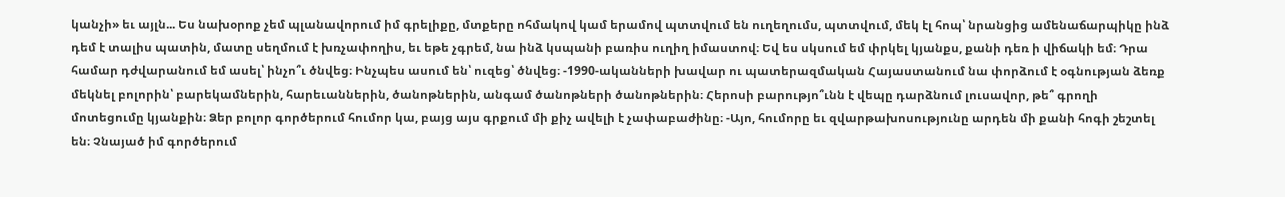կանչի» եւ այլն... Ես նախօրոք չեմ պլանավորում իմ գրելիքը, մտքերը ոհմակով կամ երամով պտտվում են ուղեղումս, պտտվում, մեկ էլ հոպ՝ նրանցից ամենաճարպիկը ինձ դեմ է տալիս պատին, մատը սեղմում է խռչափողիս, եւ եթե չգրեմ, նա ինձ կսպանի բառիս ուղիղ իմաստով։ Եվ ես սկսում եմ փրկել կյանքս, քանի դեռ ի վիճակի եմ։ Դրա համար դժվարանում եմ ասել՝ ինչո՞ւ ծնվեց։ Ինչպես ասում են՝ ուզեց՝ ծնվեց։ -1990-ականների խավար ու պատերազմական Հայաստանում նա փորձում է օգնության ձեռք մեկնել բոլորին՝ բարեկամներին, հարեւաններին, ծանոթներին, անգամ ծանոթների ծանոթներին։ Հերոսի բարությո՞ւնն է վեպը դարձնում լուսավոր, թե՞ գրողի մոտեցումը կյանքին։ Ձեր բոլոր գործերում հումոր կա, բայց այս գրքում մի քիչ ավելի է չափաբաժինը։ -Այո, հումորը եւ զվարթախոսությունը արդեն մի քանի հոգի շեշտել են։ Չնայած իմ գործերում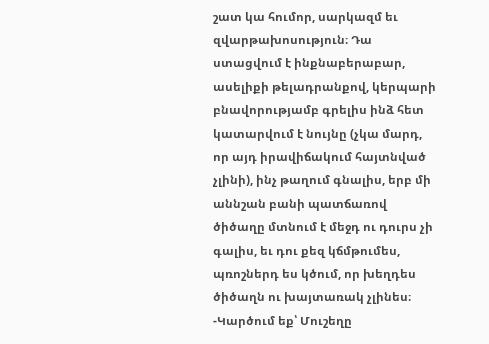շատ կա հումոր, սարկազմ եւ զվարթախոսություն։ Դա ստացվում է ինքնաբերաբար, ասելիքի թելադրանքով, կերպարի բնավորությամբ գրելիս ինձ հետ կատարվում է նույնը (չկա մարդ, որ այդ իրավիճակում հայտնված չլինի), ինչ թաղում գնալիս, երբ մի աննշան բանի պատճառով ծիծաղը մտնում է մեջդ ու դուրս չի գալիս, եւ դու քեզ կճմթումես, պռոշներդ ես կծում, որ խեղդես ծիծաղն ու խայտառակ չլինես։ -Կարծում եք՝ Մուշեղը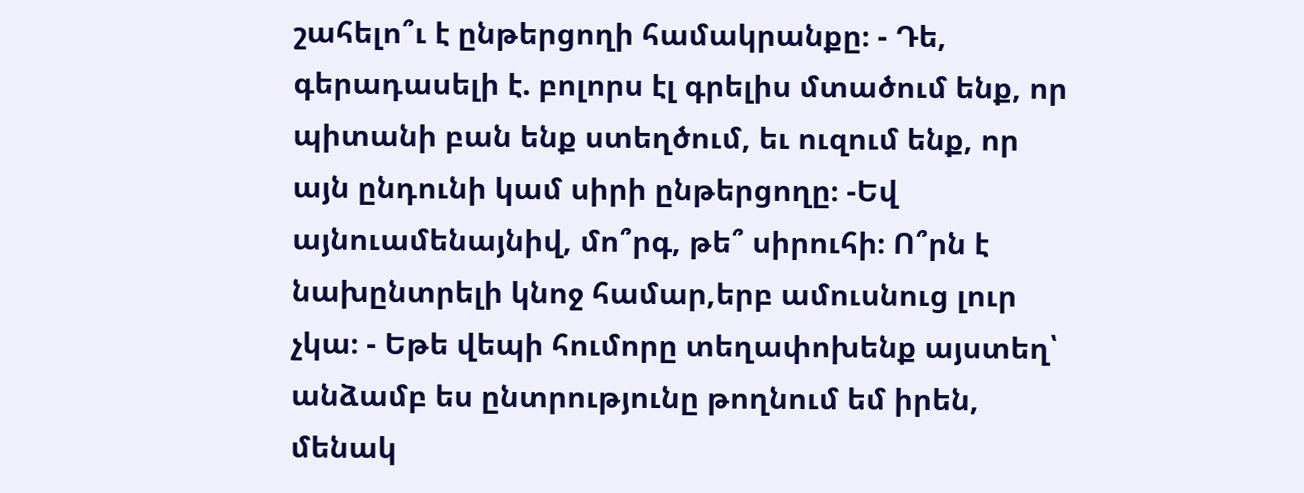շահելո՞ւ է ընթերցողի համակրանքը։ - Դե, գերադասելի է. բոլորս էլ գրելիս մտածում ենք, որ պիտանի բան ենք ստեղծում, եւ ուզում ենք, որ այն ընդունի կամ սիրի ընթերցողը։ -Եվ այնուամենայնիվ, մո՞րգ, թե՞ սիրուհի։ Ո՞րն է նախընտրելի կնոջ համար,երբ ամուսնուց լուր չկա։ - Եթե վեպի հումորը տեղափոխենք այստեղ՝ անձամբ ես ընտրությունը թողնում եմ իրեն, մենակ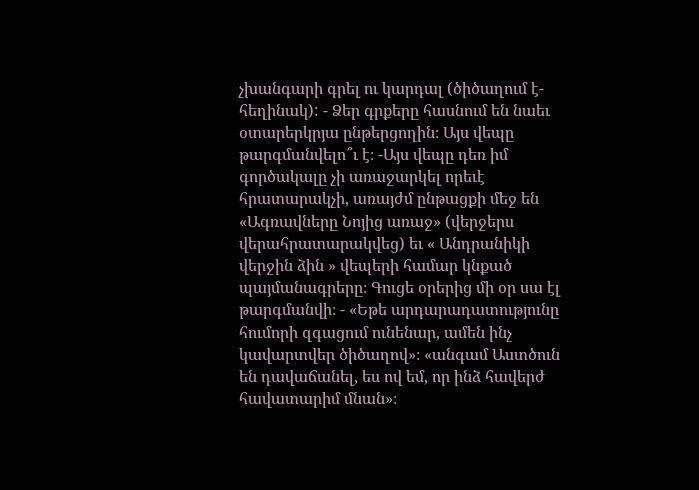չխանգարի գրել ու կարդալ (ծիծաղում է- հեղինակ): - Ձեր գրքերը հասնում են նաեւ օտարերկրյա ընթերցողին։ Այս վեպը թարգմանվելո՞ւ է։ -Այս վեպը դեռ իմ գործակալը չի առաջարկել որեւէ հրատարակչի, առայժմ ընթացքի մեջ են «Ագռավները Նոյից առաջ» (վերջերս վերահրատարակվեց) եւ « Անդրանիկի վերջին ձին » վեպերի համար կնքած պայմանագրերը։ Գուցե օրերից մի օր սա էլ թարգմանվի։ - «Եթե արդարադատությունը հումորի զգացում ունենար, ամեն ինչ կավարտվեր ծիծաղով»։ «անգամ Աստծուն են դավաճանել, ես ով եմ, որ ինձ հավերժ հավատարիմ մնան»։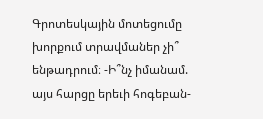Գրոտեսկային մոտեցումը խորքում տրավմաներ չի՞ ենթադրում։ -Ի՞նչ իմանամ. այս հարցը երեւի հոգեբան-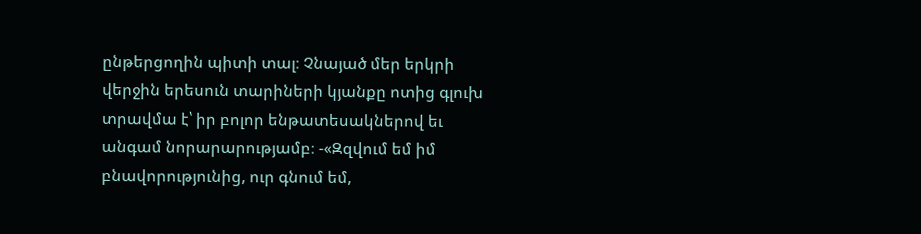ընթերցողին պիտի տալ։ Չնայած մեր երկրի վերջին երեսուն տարիների կյանքը ոտից գլուխ տրավմա է՝ իր բոլոր ենթատեսակներով եւ անգամ նորարարությամբ։ -«Զզվում եմ իմ բնավորությունից, ուր գնում եմ,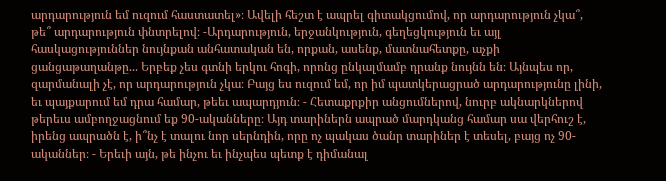արդարություն եմ ուզում հաստատել»։ Ավելի հեշտ է ապրել գիտակցումով, որ արդարություն չկա՞, թե՞ արդարություն փնտրելով։ -Արդարություն, երջանկություն, գեղեցկություն եւ այլ հասկացություններ նույնքան անհատական են, որքան, ասենք, մատնահետքը, աչքի ցանցաթաղանթը... Երբեք չես գտնի երկու հոգի, որոնց ընկալմամբ դրանք նույնն են։ Այնպես որ, զարմանալի չէ, որ արդարություն չկա։ Բայց ես ուզում եմ, որ իմ պատկերացրած արդարությունը լինի, եւ պայքարում եմ դրա համար, թեեւ ապարդյուն։ - Հետաքրքիր անցումներով, նուրբ ակնարկներով թերեւս ամբողջացնում եք 90-ականները։ Այդ տարիներն ապրած մարդկանց համար սա վերհուշ է, իրենց ապրածն է, ի՞նչ է տալու նոր սերնդին, որը ոչ պակաս ծանր տարիներ է տեսել, բայց ոչ 90-ականներ։ - Երեւի այն, թե ինչու եւ ինչպես պետք է դիմանալ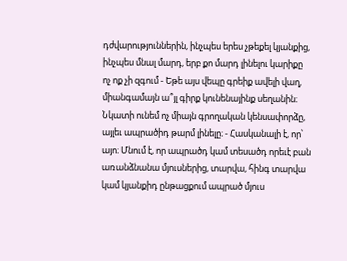դժվարություններին, ինչպես երես չթեքել կյանքից, ինչպես մնալ մարդ, երբ քո մարդ լինելու կարիքը ոչ ոք չի զգում - Եթե այս վեպը գրեիք ավելի վաղ, միանգամայն ա՞յլ գիրք կունենայինք սեղանին։ Նկատի ունեմ ոչ միայն գրողական կենսափորձը, այլեւ ապրածիդ թարմ լինելը։ - Հասկանալի է, որ՝ այո։ Մնում է, որ ապրածդ կամ տեսածդ որեւէ բան առանձնանա մյուսներից, տարվա, հինգ տարվա կամ կյանքիդ ընթացքում ապրած մյուս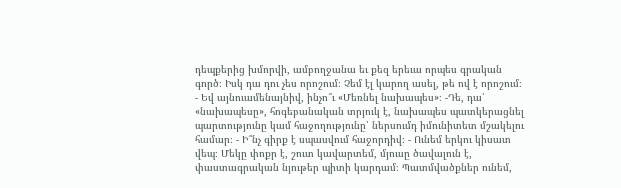դեպքերից խմորվի, ամբողջանա եւ քեզ երեւա որպես գրական գործ։ Իսկ դա դու չես որոշում։ Չեմ էլ կարող ասել, թե ով է որոշում։ - Եվ այնուամենայնիվ, ինչո՞ւ «Մեռնել նախապես»։ -Դե, դա՝ «նախապեսը», հոգեբանական տրյուկ է, նախապես պատկերացնել պարտությունը կամ հաջողությունը՝ ներսումդ իմունիտետ մշակելու համար։ - Ի՞նչ գիրք է սպասվում հաջորդիվ։ - Ունեմ երկու կիսատ վեպ։ Մեկը փոքր է, շուտ կավարտեմ, մյուսը ծավալուն է, փաստագրական նյութեր պիտի կարդամ։ Պատմվածքներ ունեմ,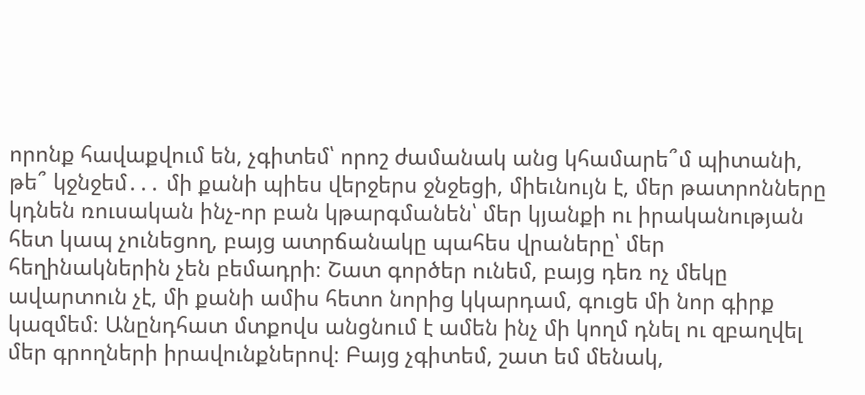որոնք հավաքվում են, չգիտեմ՝ որոշ ժամանակ անց կհամարե՞մ պիտանի, թե՞ կջնջեմ․․․ մի քանի պիես վերջերս ջնջեցի, միեւնույն է, մեր թատրոնները կդնեն ռուսական ինչ-որ բան կթարգմանեն՝ մեր կյանքի ու իրականության հետ կապ չունեցող, բայց ատրճանակը պահես վրաները՝ մեր հեղինակներին չեն բեմադրի։ Շատ գործեր ունեմ, բայց դեռ ոչ մեկը ավարտուն չէ, մի քանի ամիս հետո նորից կկարդամ, գուցե մի նոր գիրք կազմեմ։ Անընդհատ մտքովս անցնում է ամեն ինչ մի կողմ դնել ու զբաղվել մեր գրողների իրավունքներով։ Բայց չգիտեմ, շատ եմ մենակ,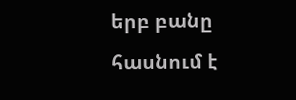երբ բանը հասնում է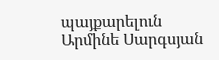պայքարելուն Արմինե Սարգսյան